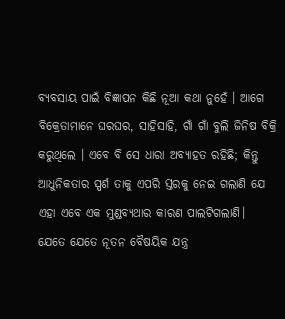ବ୍ୟବସାୟ ପାଇଁ ବିଜ୍ଞାପନ କିଛି ନୂଆ କଥା ନୁହେଁ । ଆଗେ ବିକ୍ରେତାମାନେ ଘରଘର, ସାହିସାହି, ଗାଁ ଗାଁ ବୁଲି ଜିନିଷ ବିକ୍ରି କରୁଥିଲେ । ଏବେ ବି ସେ ଧାରା ଅବ୍ୟାହତ ରହିଛି; କିନ୍ତୁ ଆଧୁନିକତାର ସ୍ପର୍ଶ ତାକୁ ଏପରି ସ୍ତରକୁ ନେଇ ଗଲାଣି ଯେ ଏହା ଏବେ ଏକ ମୁଣ୍ଡବ୍ୟଥାର କାରଣ ପାଲଟିଗଲାଣି। ଯେତେ ଯେତେ ନୂତନ ବୈଷୟିକ ଯନ୍ତ୍ର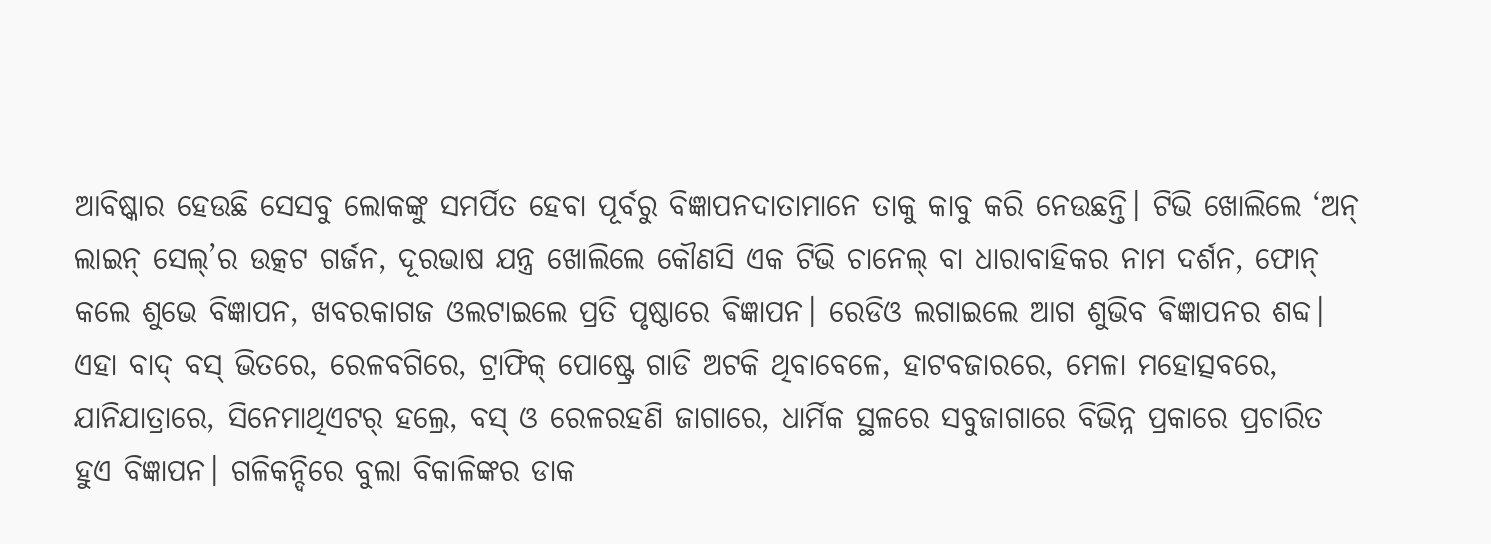ଆବିଷ୍କାର ହେଉଛି ସେସବୁ ଲୋକଙ୍କୁ ସମର୍ପିତ ହେବା ପୂର୍ବରୁ ବିଜ୍ଞାପନଦାତାମାନେ ତାକୁ କାବୁ କରି ନେଉଛନ୍ତି। ଟିଭି ଖୋଲିଲେ ‘ଅନ୍ ଲାଇନ୍ ସେଲ୍’ର ଉତ୍କଟ ଗର୍ଜନ, ଦୂରଭାଷ ଯନ୍ତ୍ର ଖୋଲିଲେ କୌଣସି ଏକ ଟିଭି ଚାନେଲ୍ ବା ଧାରାବାହିକର ନାମ ଦର୍ଶନ, ଫୋନ୍ କଲେ ଶୁଭେ ବିଜ୍ଞାପନ, ଖବରକାଗଜ ଓଲଟାଇଲେ ପ୍ରତି ପୃଷ୍ଠାରେ ଵିଜ୍ଞାପନ। ରେଡିଓ ଲଗାଇଲେ ଆଗ ଶୁଭିବ ଵିଜ୍ଞାପନର ଶବ୍ଦ। ଏହା ବାଦ୍ ବସ୍ ଭିତରେ, ରେଳବଗିରେ, ଟ୍ରାଫିକ୍ ପୋଷ୍ଟ୍ରେ ଗାଡି ଅଟକି ଥିବାବେଳେ, ହାଟବଜାରରେ, ମେଳା ମହୋତ୍ସବରେ, ଯାନିଯାତ୍ରାରେ, ସିନେମାଥିଏଟର୍ ହଲ୍ରେ, ବସ୍ ଓ ରେଳରହଣି ଜାଗାରେ, ଧାର୍ମିକ ସ୍ଥଳରେ ସବୁଜାଗାରେ ବିଭିନ୍ନ ପ୍ରକାରେ ପ୍ରଚାରିତ ହୁଏ ବିଜ୍ଞାପନ। ଗଳିକନ୍ଦିରେ ବୁଲା ବିକାଳିଙ୍କର ଡାକ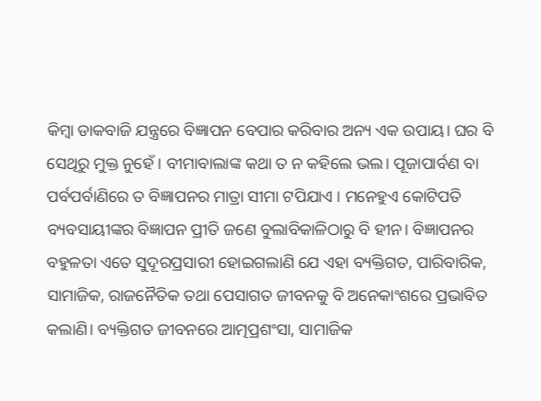କିମ୍ବା ଡାକବାଜି ଯନ୍ତ୍ରରେ ବିଜ୍ଞାପନ ବେପାର କରିବାର ଅନ୍ୟ ଏକ ଉପାୟ। ଘର ବି ସେଥିରୁ ମୁକ୍ତ ନୁହେଁ । ବୀମାବାଲାଙ୍କ କଥା ତ ନ କହିଲେ ଭଲ। ପୂଜାପାର୍ବଣ ବା ପର୍ବପର୍ବାଣିରେ ତ ବିଜ୍ଞାପନର ମାତ୍ରା ସୀମା ଟପିଯାଏ । ମନେହୁଏ କୋଟିପତି ବ୍ୟବସାୟୀଙ୍କର ବିଜ୍ଞାପନ ପ୍ରୀତି ଜଣେ ବୁଲାବିକାଳିଠାରୁ ବି ହୀନ। ବିଜ୍ଞାପନର ବହୁଳତା ଏତେ ସୁଦୂରପ୍ରସାରୀ ହୋଇଗଲାଣି ଯେ ଏହା ବ୍ୟକ୍ତିଗତ, ପାରିବାରିକ, ସାମାଜିକ, ରାଜନୈତିକ ତଥା ପେସାଗତ ଜୀବନକୁ ବି ଅନେକାଂଶରେ ପ୍ରଭାବିତ କଲାଣି। ବ୍ୟକ୍ତିଗତ ଜୀବନରେ ଆତ୍ମପ୍ରଶଂସା, ସାମାଜିକ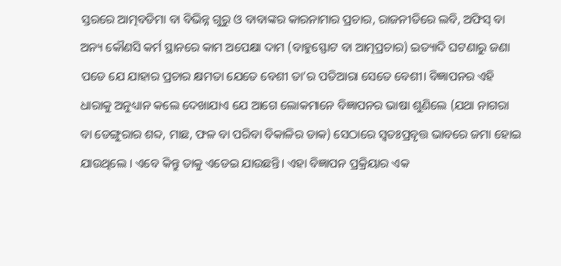ସ୍ତରରେ ଆତ୍ମବଡିମା ବା ବିଭିନ୍ନ ଗୁରୁ ଓ ବାବାଙ୍କର କାରନାମାର ପ୍ରଚାର, ରାଜନୀତିରେ ଲବି, ଅଫିସ୍ ବା ଅନ୍ୟ କୌଣସି କର୍ମ ସ୍ଥାନରେ କାମ ଅପେକ୍ଷା ଦାମ (ବାହୁସ୍ଫୋଟ ବା ଆତ୍ମପ୍ରଚାର) ଇତ୍ୟାଦି ଘଟଣାରୁ ଜଣା ପଡେ ଯେ ଯାହାର ପ୍ରଚାର କ୍ଷମତା ଯେତେ ବେଶୀ ତା’ର ପତିଆରା ସେତେ ବେଶୀ। ବିଜ୍ଞାପନର ଏହି ଧାରାକୁ ଅନୁଧ୍ୟାନ କଲେ ଦେଖାଯାଏ ଯେ ଆଗେ ଲୋକମାନେ ବିଜ୍ଞାପନର ଭାଷା ଶୁଣିଲେ (ଯଥା ନାଗରା ବା ଡେଙ୍ଗୁରାର ଶବ୍ଦ, ମାଛ, ଫଳ ବା ପରିବା ବିକାଳିର ଡାକ) ସେଠାରେ ସ୍ୱତଃପ୍ରବୃତ୍ତ ଭାବରେ ଜମା ହୋଇ ଯାଉଥିଲେ । ଏବେ କିନ୍ତୁ ତାକୁ ଏଡେଇ ଯାଉଛନ୍ତି। ଏହା ବିଜ୍ଞାପନ ପ୍ରକ୍ରିୟାର ଏକ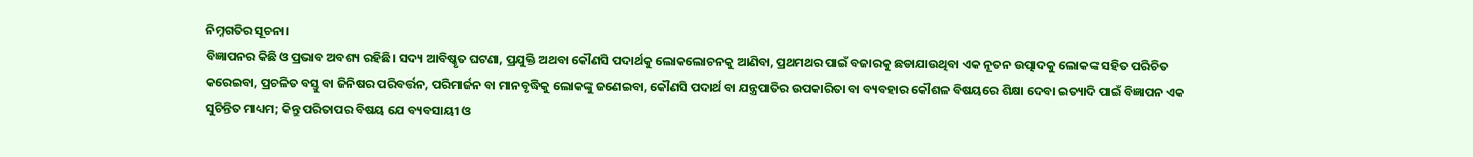ନିମ୍ନଗତିର ସୂଚନା।
ବିଜ୍ଞାପନର କିଛି ଓ ପ୍ରଭାବ ଅବଶ୍ୟ ରହିଛି। ସଦ୍ୟ ଆବିଷ୍କୃତ ଘଟଣା, ପ୍ରଯୁକ୍ତି ଅଥବା କୌଣସି ପଦାର୍ଥକୁ ଲୋକଲୋଚନକୁ ଆଣିବା, ପ୍ରଥମଥର ପାଇଁ ବଜାରକୁ ଛଡାଯାଉଥିବା ଏକ ନୂତନ ଉତ୍ପାଦକୁ ଲୋକଙ୍କ ସହିତ ପରିଚିତ କରେଇବା, ପ୍ରଚଳିତ ବସ୍ତୁ ବା ଜିନିଷର ପରିବର୍ତ୍ତନ, ପରିମାର୍ଜନ ବା ମାନବୃଦ୍ଧିକୁ ଲୋକଙ୍କୁ ଜଣେଇବା, କୌଣସି ପଦାର୍ଥ ବା ଯନ୍ତ୍ରପାତିର ଉପକାରିତା ବା ବ୍ୟବହାର କୌଶଳ ବିଷୟରେ ଶିକ୍ଷା ଦେବା ଇତ୍ୟାଦି ପାଇଁ ବିଜ୍ଞାପନ ଏକ ସୁଚିନ୍ତିତ ମାଧ୍ୟମ; କିନ୍ତୁ ପରିତାପର ବିଷୟ ଯେ ବ୍ୟବସାୟୀ ଓ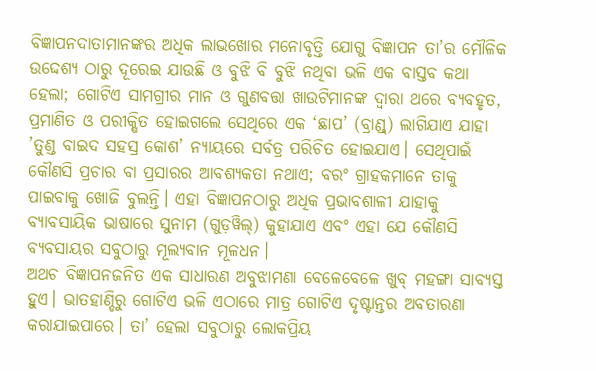ବିଜ୍ଞାପନଦାତାମାନଙ୍କର ଅଧିକ ଲାଭଖୋର ମନୋବୃତ୍ତି ଯୋଗୁ ବିଜ୍ଞାପନ ତା’ର ମୌଳିକ ଉଦ୍ଦେଶ୍ୟ ଠାରୁ ଦୂରେଇ ଯାଉଛି ଓ ବୁଝି ବି ବୁଝି ନଥିବା ଭଳି ଏକ ବାସ୍ତବ କଥା ହେଲା; ଗୋଟିଏ ସାମଗ୍ରୀର ମାନ ଓ ଗୁଣବତ୍ତା ଖାଉଟିମାନଙ୍କ ଦ୍ବାରା ଥରେ ବ୍ୟବହୃତ, ପ୍ରମାଣିତ ଓ ପରୀକ୍ଷିତ ହୋଇଗଲେ ସେଥିରେ ଏକ ‘ଛାପ’ (ବ୍ରାଣ୍ଡ୍) ଲାଗିଯାଏ ଯାହା ’ତୁଣ୍ଡ ବାଇଦ ସହସ୍ର କୋଶ’ ନ୍ୟାୟରେ ସର୍ବତ୍ର ପରିଚିତ ହୋଇଯାଏ। ସେଥିପାଇଁ କୌଣସି ପ୍ରଚାର ବା ପ୍ରସାରର ଆବଶ୍ୟକତା ନଥାଏ; ବରଂ ଗ୍ରାହକମାନେ ତାକୁ ପାଇବାକୁ ଖୋଜି ବୁଲନ୍ତି। ଏହା ବିଜ୍ଞାପନଠାରୁ ଅଧିକ ପ୍ରଭାବଶାଳୀ ଯାହାକୁ ବ୍ୟାବସାୟିକ ଭାଷାରେ ସୁନାମ (ଗୁଡ଼ୱିଲ୍) କୁହାଯାଏ ଏବଂ ଏହା ଯେ କୌଣସି ବ୍ୟବସାୟର ସବୁଠାରୁ ମୂଲ୍ୟବାନ ମୂଳଧନ।
ଅଥଚ ବିଜ୍ଞାପନଜନିତ ଏକ ସାଧାରଣ ଅବୁଝାମଣା ବେଳେବେଳେ ଖୁବ୍ ମହଙ୍ଗା ସାବ୍ୟସ୍ତ ହୁଏ। ଭାତହାଣ୍ଡିରୁ ଗୋଟିଏ ଭଳି ଏଠାରେ ମାତ୍ର ଗୋଟିଏ ଦୃଷ୍ଟାନ୍ତର ଅବତାରଣା କରାଯାଇପାରେ। ତା’ ହେଲା ସବୁଠାରୁ ଲୋକପ୍ରିୟ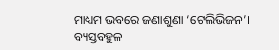ମାଧ୍ୟମ ଭବରେ ଜଣାଶୁଣା ‘ଟେଲିଭିଜନ’। ବ୍ୟସ୍ତବହୁଳ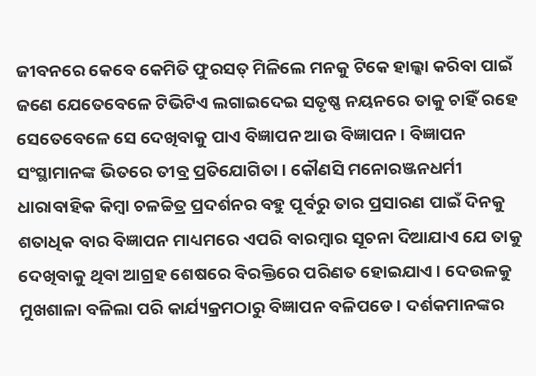ଜୀବନରେ କେବେ କେମିତି ଫୁରସତ୍ ମିଳିଲେ ମନକୁ ଟିକେ ହାଲ୍କା କରିବା ପାଇଁ ଜଣେ ଯେତେବେଳେ ଟିଭିଟିଏ ଲଗାଇଦେଇ ସତୃଷ୍ଣ ନୟନରେ ତାକୁ ଚାହିଁ ରହେ ସେତେବେଳେ ସେ ଦେଖିବାକୁ ପାଏ ବିଜ୍ଞାପନ ଆଉ ବିଜ୍ଞାପନ। ବିଜ୍ଞାପନ ସଂସ୍ଥାମାନଙ୍କ ଭିତରେ ତୀବ୍ର ପ୍ରତିଯୋଗିତା । କୌଣସି ମନୋରଞ୍ଜନଧର୍ମୀ ଧାରାବାହିକ କିମ୍ବା ଚଳଚ୍ଚିତ୍ର ପ୍ରଦର୍ଶନର ବହୁ ପୂର୍ବରୁ ତାର ପ୍ରସାରଣ ପାଇଁ ଦିନକୁ ଶତାଧିକ ବାର ବିଜ୍ଞାପନ ମାଧ୍ୟମରେ ଏପରି ବାରମ୍ବାର ସୂଚନା ଦିଆଯାଏ ଯେ ତାକୁ ଦେଖିବାକୁ ଥିବା ଆଗ୍ରହ ଶେଷରେ ବିରକ୍ତିରେ ପରିଣତ ହୋଇଯାଏ। ଦେଉଳକୁ ମୁଖଶାଳା ବଳିଲା ପରି କାର୍ଯ୍ୟକ୍ରମଠାରୁ ବିଜ୍ଞାପନ ବଳିପଡେ। ଦର୍ଶକମାନଙ୍କର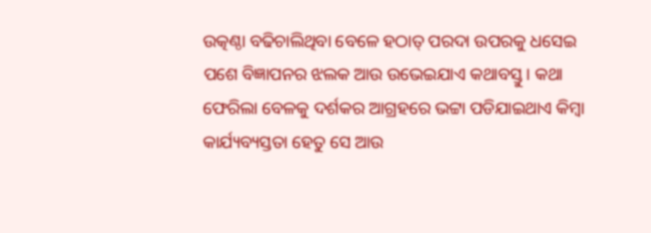ଉତ୍କଣ୍ଠା ବଢିଚାଲିଥିବା ବେଳେ ହଠାତ୍ ପରଦା ଉପରକୁ ଧସେଇ ପଶେ ବିଜ୍ଞାପନର ଝଲକ ଆଉ ଉଭେଇଯାଏ କଥାବସ୍ତୁ। କଥା ଫେରିଲା ବେଳକୁ ଦର୍ଶକର ଆଗ୍ରହରେ ଭଟ୍ଟା ପଡିଯାଇଥାଏ କିମ୍ବା କାର୍ଯ୍ୟବ୍ୟସ୍ତତା ହେତୁ ସେ ଆଉ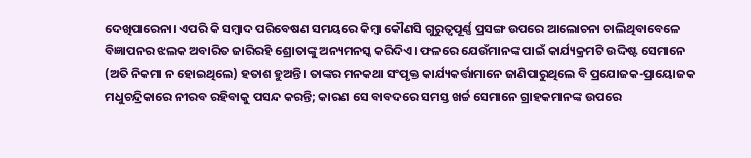ଦେଖିପାରେନା। ଏପରି କି ସମ୍ବାଦ ପରିବେଷଣ ସମୟରେ କିମ୍ବା କୌଣସି ଗୁରୁତ୍ୱପୂର୍ଣ୍ଣ ପ୍ରସଙ୍ଗ ଉପରେ ଆଲୋଚନା ଚାଲିଥିବାବେଳେ ବିଜ୍ଞାପନର ଝଲକ ଅବାରିତ ଜାରିରହି ଶ୍ରୋତାଙ୍କୁ ଅନ୍ୟମନସ୍କ କରିଦିଏ। ଫଳରେ ଯେଉଁମାନଙ୍କ ପାଇଁ କାର୍ଯ୍ୟକ୍ରମଟି ଉଦ୍ଦିଷ୍ଟ ସେମାନେ (ଅତି ନିକମା ନ ହୋଇଥିଲେ) ହତାଶ ହୁଅନ୍ତି। ତାଙ୍କର ମନକଥା ସଂପୃକ୍ତ କାର୍ଯ୍ୟକର୍ତ୍ତାମାନେ ଜାଣିପାରୁଥିଲେ ବି ପ୍ରଯୋଜକ-ପ୍ରାୟୋଜକ ମଧୁଚନ୍ଦ୍ରିକାରେ ନୀରବ ରହିବାକୁ ପସନ୍ଦ କରନ୍ତି; କାରଣ ସେ ବାବଦରେ ସମସ୍ତ ଖର୍ଚ୍ଚ ସେମାନେ ଗ୍ରାହକମାନଙ୍କ ଉପରେ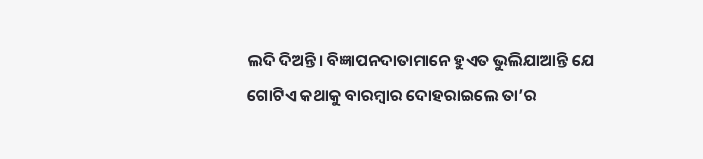ଲଦି ଦିଅନ୍ତି। ବିଜ୍ଞାପନଦାତାମାନେ ହୁଏତ ଭୁଲିଯାଆନ୍ତି ଯେ ଗୋଟିଏ କଥାକୁ ବାରମ୍ବାର ଦୋହରାଇଲେ ତା’ର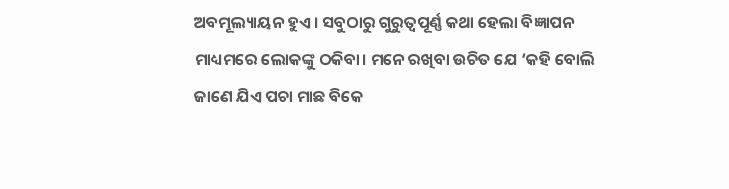ଅବମୂଲ୍ୟାୟନ ହୁଏ। ସବୁଠାରୁ ଗୁରୁତ୍ବପୂର୍ଣ୍ଣ କଥା ହେଲା ବିଜ୍ଞାପନ ମାଧ୍ୟମରେ ଲୋକଙ୍କୁ ଠକିବା। ମନେ ରଖିବା ଉଚିତ ଯେ ‘କହି ବୋଲି ଜାଣେ ଯିଏ ପଚା ମାଛ ବିକେ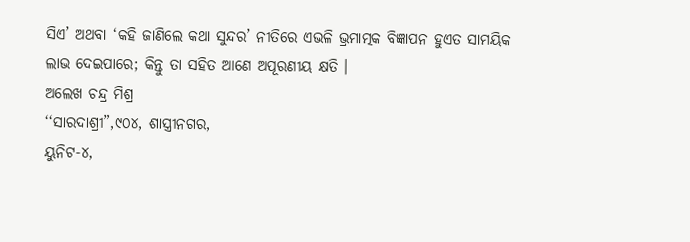ସିଏ’ ଅଥବା ‘କହି ଜାଣିଲେ କଥା ସୁନ୍ଦର’ ନୀତିରେ ଏଭଳି ଭ୍ରମାତ୍ମକ ବିଜ୍ଞାପନ ହୁଏତ ସାମୟିକ ଲାଭ ଦେଇପାରେ; କିନ୍ତୁ ତା ସହିତ ଆଣେ ଅପୂରଣୀୟ କ୍ଷତି ।
ଅଲେଖ ଚନ୍ଦ୍ର ମିଶ୍ର
‘‘ସାରଦାଶ୍ରୀ”,୯୦୪, ଶାସ୍ତ୍ରୀନଗର,
ୟୁନିଟ-୪,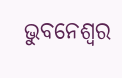ଭୁବନେଶ୍ୱର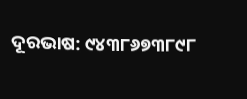ଦୂରଭାଷ: ୯୪୩୮୬୭୩୮୯୮